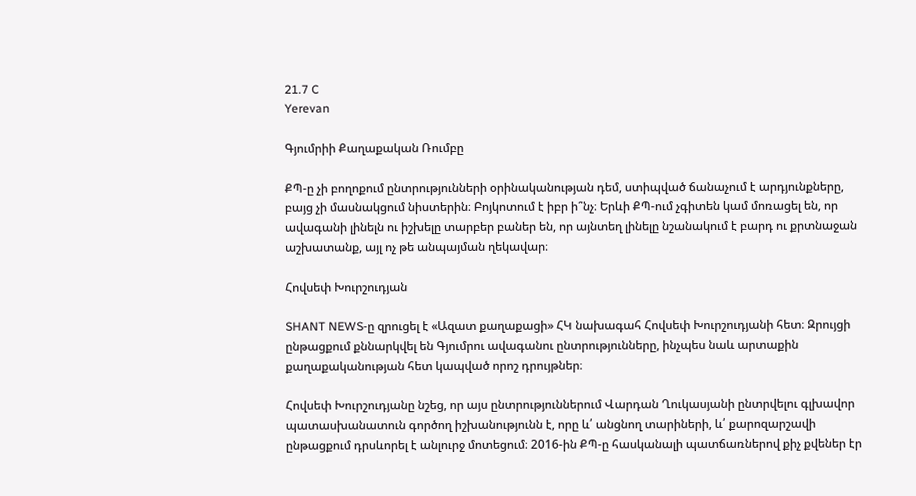21.7 C
Yerevan

Գյումրիի Քաղաքական Ռումբը

ՔՊ‑ը չի բողոքում ընտրությունների օրինականության դեմ, ստիպված ճանաչում է արդյունքները, բայց չի մասնակցում նիստերին։ Բոյկոտում է իբր ի՞նչ։ Երևի ՔՊ-ում չգիտեն կամ մոռացել են, որ ավագանի լինելն ու իշխելը տարբեր բաներ են, որ այնտեղ լինելը նշանակում է բարդ ու քրտնաջան աշխատանք, այլ ոչ թե անպայման ղեկավար։

Հովսեփ Խուրշուդյան

SHANT NEWS‑ը զրուցել է «Ազատ քաղաքացի» ՀԿ նախագահ Հովսեփ Խուրշուդյանի հետ։ Զրույցի ընթացքում քննարկվել են Գյումրու ավագանու ընտրությունները, ինչպես նաև արտաքին քաղաքականության հետ կապված որոշ դրույթներ։

Հովսեփ Խուրշուդյանը նշեց, որ այս ընտրություններում Վարդան Ղուկասյանի ընտրվելու գլխավոր պատասխանատուն գործող իշխանությունն է, որը և՛ անցնող տարիների, և՛ քարոզարշավի ընթացքում դրսևորել է անլուրջ մոտեցում։ 2016-ին ՔՊ‑ը հասկանալի պատճառներով քիչ քվեներ էր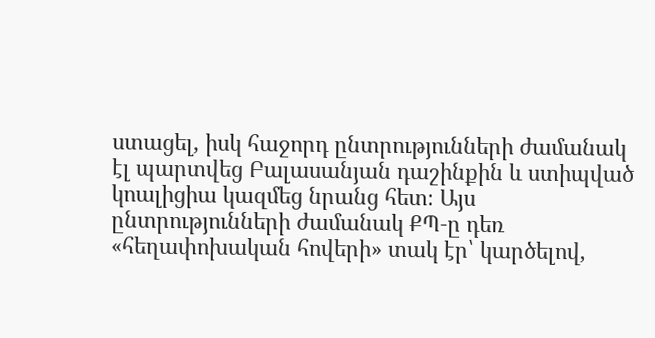ստացել, իսկ հաջորդ ընտրությունների ժամանակ էլ պարտվեց Բալասանյան դաշինքին և ստիպված կոալիցիա կազմեց նրանց հետ։ Այս ընտրությունների ժամանակ ՔՊ‑ը դեռ «հեղափոխական հովերի» տակ էր՝ կարծելով,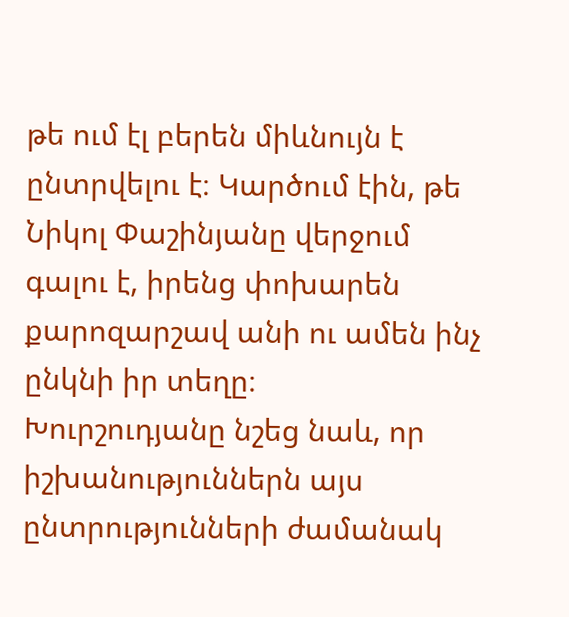թե ում էլ բերեն միևնույն է ընտրվելու է։ Կարծում էին, թե Նիկոլ Փաշինյանը վերջում գալու է, իրենց փոխարեն քարոզարշավ անի ու ամեն ինչ ընկնի իր տեղը։
Խուրշուդյանը նշեց նաև, որ իշխանություններն այս ընտրությունների ժամանակ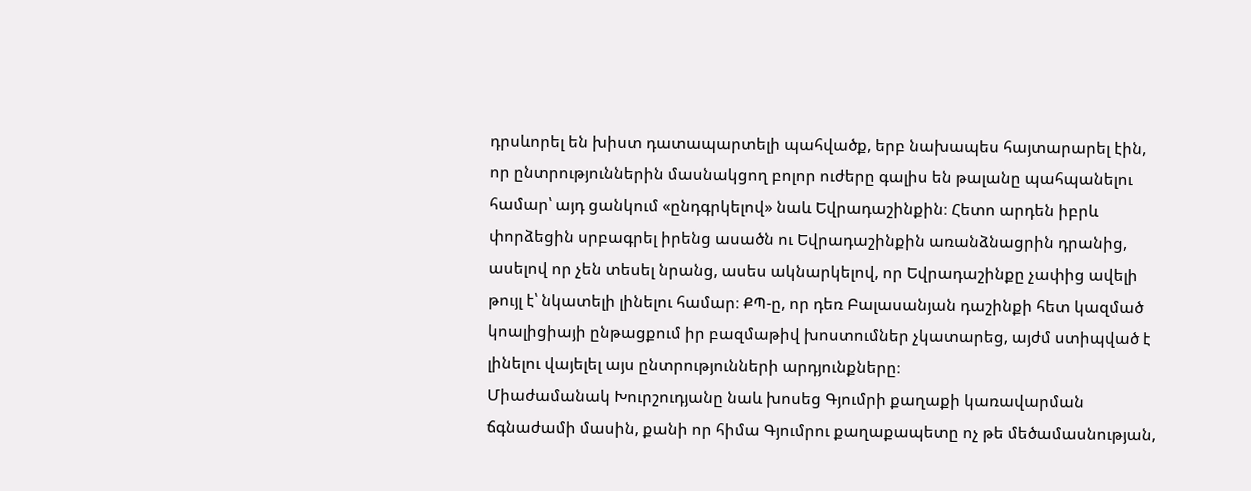դրսևորել են խիստ դատապարտելի պահվածք, երբ նախապես հայտարարել էին, որ ընտրություններին մասնակցող բոլոր ուժերը գալիս են թալանը պահպանելու համար՝ այդ ցանկում «ընդգրկելով» նաև Եվրադաշինքին։ Հետո արդեն իբրև փորձեցին սրբագրել իրենց ասածն ու Եվրադաշինքին առանձնացրին դրանից, ասելով որ չեն տեսել նրանց, ասես ակնարկելով, որ Եվրադաշինքը չափից ավելի թույլ է՝ նկատելի լինելու համար։ ՔՊ‑ը, որ դեռ Բալասանյան դաշինքի հետ կազմած կոալիցիայի ընթացքում իր բազմաթիվ խոստումներ չկատարեց, այժմ ստիպված է լինելու վայելել այս ընտրությունների արդյունքները։
Միաժամանակ Խուրշուդյանը նաև խոսեց Գյումրի քաղաքի կառավարման ճգնաժամի մասին, քանի որ հիմա Գյումրու քաղաքապետը ոչ թե մեծամասնության,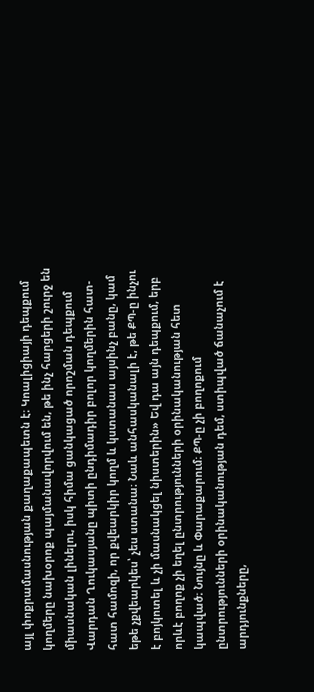այլ փոքրամասնության քաղաքապետն է։ Կոալիցիայի դեպքում կողմերը նախօրոք պայմանավորվում են, թե ինչ հարցերի շուրջ են միասնական լինելու, իսկ հիմա ցանկացած որոշման դեպքում Վարդան Ղուկասյանը պիտի ընդիմադիր բոլոր կողմերին հատ-հատ համոզի, որ քվեարկիր կողմ և կստանաս այսինչ բանը, կամ եթե չքվեարկես՝ չես ստանա։ Նաև անհասկանալի է, թե ՔՊ‑ը ինչու է բոյկոտել և չի մասնակցել նիստերին» Եվ դա այն դեպքում, երբ որևէ բողոք չի եղել ընտրությունների օրինականության հետ կապված։ Նույնը և Փարաքարում։ ՔՊ‑ը չի բողոքում ընտրությունների օրինականության դեմ, ստիպված ճանաչում է արդյունքները,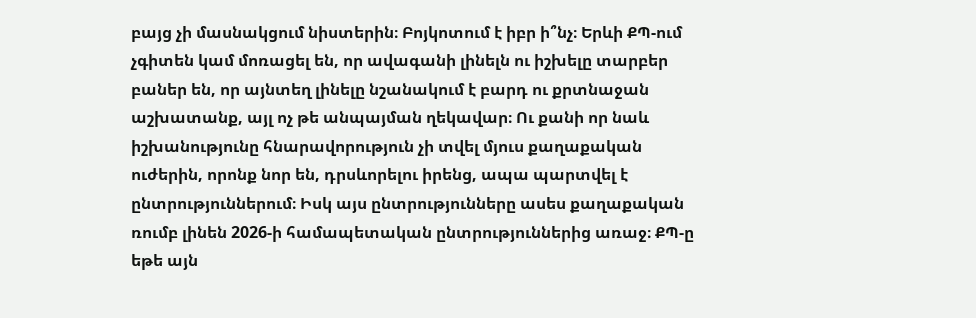բայց չի մասնակցում նիստերին։ Բոյկոտում է իբր ի՞նչ։ Երևի ՔՊ-ում չգիտեն կամ մոռացել են, որ ավագանի լինելն ու իշխելը տարբեր բաներ են, որ այնտեղ լինելը նշանակում է բարդ ու քրտնաջան աշխատանք, այլ ոչ թե անպայման ղեկավար։ Ու քանի որ նաև իշխանությունը հնարավորություն չի տվել մյուս քաղաքական ուժերին, որոնք նոր են, դրսևորելու իրենց, ապա պարտվել է ընտրություններում։ Իսկ այս ընտրությունները ասես քաղաքական ռումբ լինեն 2026‑ի համապետական ընտրություններից առաջ։ ՔՊ‑ը եթե այն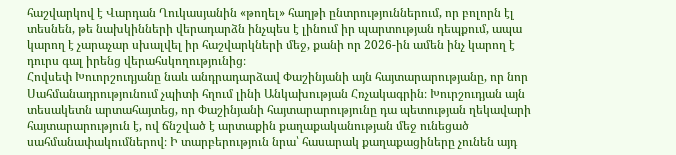հաշվարկով է Վարդան Ղուկասյանին «թողել» հաղթի ընտրություններում, որ բոլորն էլ տեսնեն, թե նախկինների վերադարձն ինչպես է լինում իր պարտության դեպքում, ապա կարող է չարաչար սխալվել իր հաշվարկների մեջ, քանի որ 2026-ին ամեն ինչ կարող է դուրս գալ իրենց վերահսկողությունից։
Հովսեփ Խուորշուդյանը նաև անդրադարձավ Փաշինյանի այն հայտարարությանը, որ նոր Սահմանադրությունում չպիտի հղում լինի Անկախության Հռչակագրին։ Խուրշուդյան այն տեսակետն արտահայտեց, որ Փաշինյանի հայտարարությունը դա պետության ղեկավարի հայտարարություն է, ով ճնշված է արտաքին քաղաքականության մեջ ունեցած սահմանափակումներով։ Ի տարբերություն նրա՝ հասարակ քաղաքացիները չունեն այդ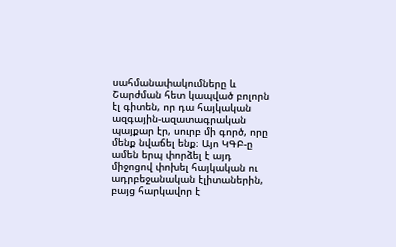սահմանափակումները և Շարժման հետ կապված բոլորն էլ գիտեն, որ դա հայկական ազգային-ազատագրական պայքար էր, սուրբ մի գործ, որը մենք նվաճել ենք։ Այո ԿԳԲ‑ը ամեն երպ փորձել է այդ միջոցով փոխել հայկական ու ադրբեջանական էլիտաներին, բայց հարկավոր է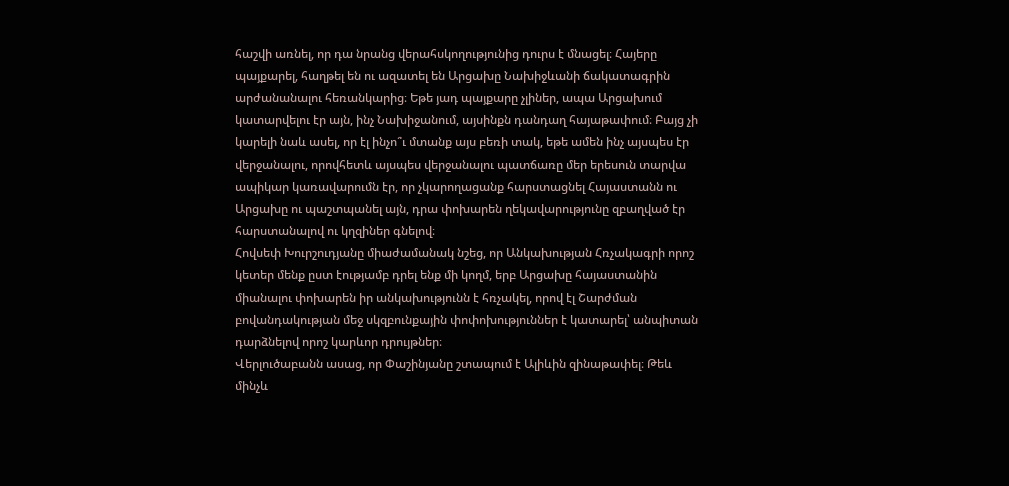հաշվի առնել, որ դա նրանց վերահսկողությունից դուրս է մնացել։ Հայերը պայքարել, հաղթել են ու ազատել են Արցախը Նախիջևանի ճակատագրին արժանանալու հեռանկարից։ Եթե յադ պայքարը չլիներ, ապա Արցախում կատարվելու էր այն, ինչ Նախիջանում, այսինքն դանդաղ հայաթափում։ Բայց չի կարելի նաև ասել, որ էլ ինչո՞ւ մտանք այս բեռի տակ, եթե ամեն ինչ այսպես էր վերջանալու, որովհետև այսպես վերջանալու պատճառը մեր երեսուն տարվա ապիկար կառավարումն էր, որ չկարողացանք հարստացնել Հայաստանն ու Արցախը ու պաշտպանել այն, դրա փոխարեն ղեկավարությունը զբաղված էր հարստանալով ու կղզիներ գնելով։
Հովսեփ Խուրշուդյանը միաժամանակ նշեց, որ Անկախության Հռչակագրի որոշ կետեր մենք ըստ էությամբ դրել ենք մի կողմ, երբ Արցախը հայաստանին միանալու փոխարեն իր անկախությունն է հռչակել, որով էլ Շարժման բովանդակության մեջ սկզբունքային փոփոխություններ է կատարել՝ անպիտան դարձնելով որոշ կարևոր դրույթներ։
Վերլուծաբանն ասաց, որ Փաշինյանը շտապում է Ալիևին զինաթափել։ Թեև մինչև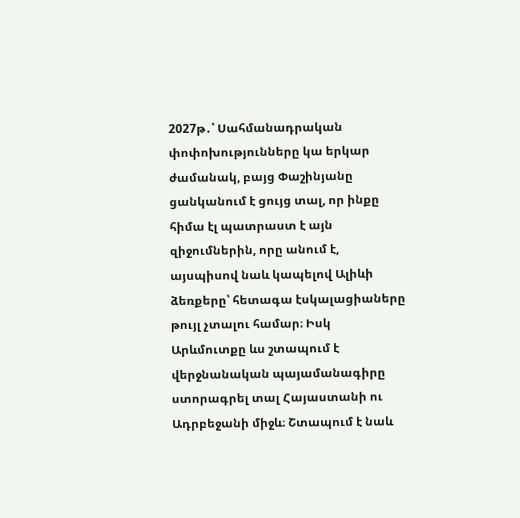2027թ․՝ Սահմանադրական փոփոխությունները կա երկար ժամանակ, բայց Փաշինյանը ցանկանում է ցույց տալ, որ ինքը հիմա էլ պատրաստ է այն զիջումներին, որը անում է, այսպիսով նաև կապելով Ալիևի ձեռքերը՝ հետագա էսկալացիաները թույլ չտալու համար։ Իսկ Արևմուտքը ևս շտապում է վերջնանական պայամանագիրը ստորագրել տալ Հայաստանի ու Ադրբեջանի միջև։ Շտապում է նաև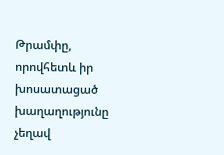Թրամփը, որովհետև իր խոսատացած խաղաղությունը չեղավ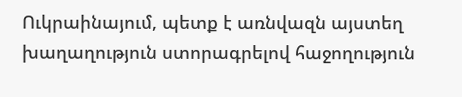Ուկրաինայում, պետք է առնվազն այստեղ խաղաղություն ստորագրելով հաջողություն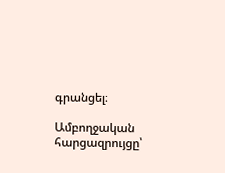գրանցել։

Ամբողջական հարցազրույցը՝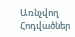Առնչվող Հոդվածներ